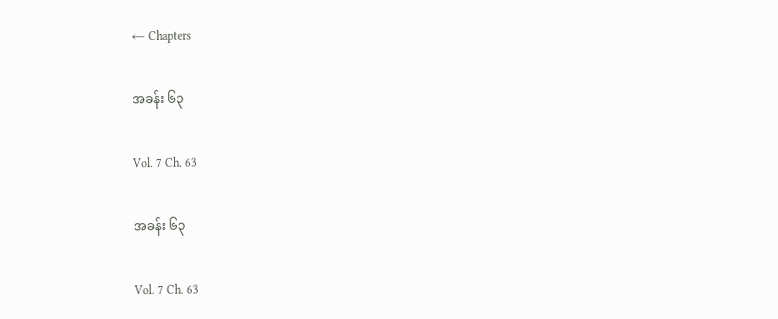← Chapters

အခန်း ၆၃

Vol. 7 Ch. 63

အခန်း ၆၃

Vol. 7 Ch. 63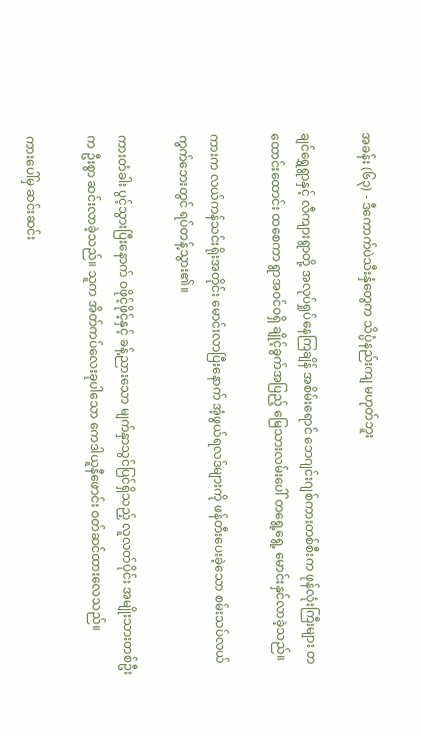အခန်း (၆၃) - ဒီကောက်ပဲသီးနှံတွေက သိပ္ပံနည်းကျ မဟုတ်ဘူး

ချင်ရွှေရွာနှင့် လီကျားရွာတို့ အလုပ်ရှုပ်နေကြချိန် အစိမ်းရောင် ဘေဂျင်းဂျစ်ကားတစ်စီးက ဖုန်လုံးကြီးများ တထောင်းထောင်း ထစေကာ ရွာအဝင်ဝရှိ ချိုင့်ခွက်အပြည့် မြေသားလမ်းပေါ် တရွေ့ရွေ့ မောင်းနှင်လာခဲ့သည်။

ကားက လယ်ကန်သင်းရိုးအတိုင်း မောင်းလာပြီးနောက် အံ့ဖွယ်ရလဒ်များကို ဖန်တီးပေးခဲ့သော စမ်းသပ်လယ်ကွက်ဘေးတွင် ရပ်တန့်သွား၏။

ကားတံခါး ပွင့်သွားပြီးနောက် ဝဖိုင့်ဖိုင့်နှင့် ခန့်ညားသော မျက်နှာသွင်ပြင်ရှိသည့် လူလတ်ပိုင်း အမျိုးသားတစ်ဦးက ဦးစွာ ဆင်းလာခဲ့သည်။ သူက အိတ်ကပ်လေးခုပါသော ကေဒါယူနီဖောင်း ဝတ်ဆင်ထားလေသည်။

ကားပေါ်မှ ဆင်းဆင်း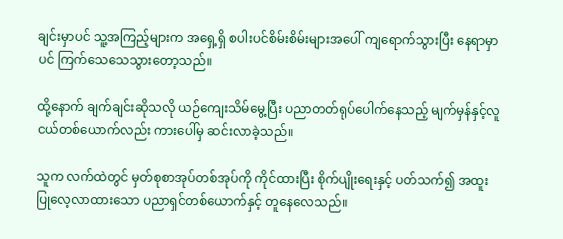ချင်းမှာပင် သူ့အကြည့်များက အရှေ့ရှိ စပါးပင်စိမ်းစိမ်းများအပေါ် ကျရောက်သွားပြီး နေရာမှာပင် ကြက်သေသေသွားတော့သည်။

ထို့နောက် ချက်ချင်းဆိုသလို ယဉ်ကျေးသိမ်မွေ့ပြီး ပညာတတ်ရုပ်ပေါက်နေသည့် မျက်မှန်နှင့်လူငယ်တစ်ယောက်လည်း ကားပေါ်မှ ဆင်းလာခဲ့သည်။

သူက လက်ထဲတွင် မှတ်စုစာအုပ်တစ်အုပ်ကို ကိုင်ထားပြီး စိုက်ပျိုးရေးနှင့် ပတ်သက်၍ အထူးပြုလေ့လာထားသော ပညာရှင်တစ်ယောက်နှင့် တူနေလေသည်။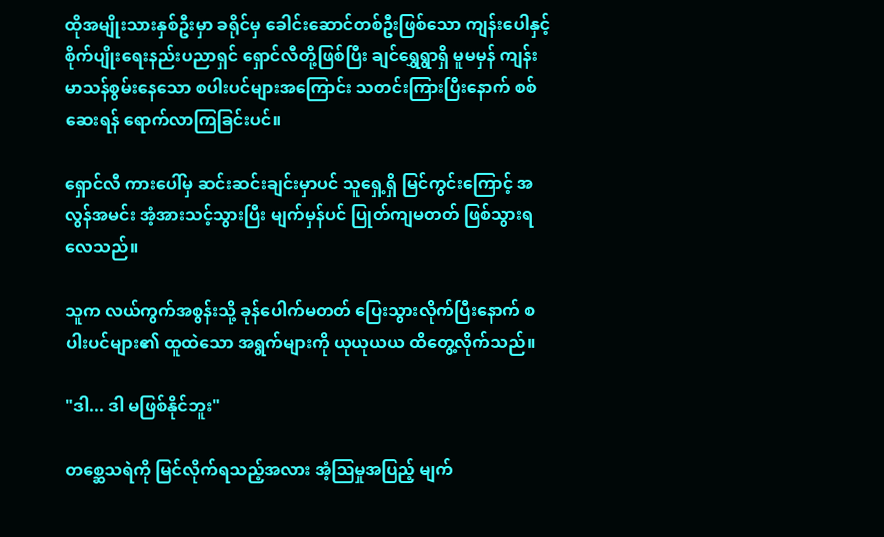ထိုအမျိုးသားနှစ်ဦးမှာ ခရိုင်မှ ခေါင်းဆောင်တစ်ဦးဖြစ်သော ကျန်းပေါနှင့် စိုက်ပျိုးရေးနည်းပညာရှင် ရှောင်လီတို့ဖြစ်ပြီး ချင်ရွှေရွာရှိ မူမမှန် ကျန်းမာသန်စွမ်းနေသော စပါးပင်များအကြောင်း သတင်းကြားပြီးနောက် စစ်ဆေးရန် ရောက်လာကြခြင်းပင်။

ရှောင်လီ ကားပေါ်မှ ဆင်းဆင်းချင်းမှာပင် သူရှေ့ရှိ မြင်ကွင်းကြောင့် အလွန်အမင်း အံ့အားသင့်သွားပြီး မျက်မှန်ပင် ပြုတ်ကျမတတ် ဖြစ်သွားရလေသည်။

သူက လယ်ကွက်အစွန်းသို့ ခုန်ပေါက်မတတ် ပြေးသွားလိုက်ပြီးနောက် စပါးပင်များ၏ ထူထဲသော အရွက်များကို ယုယုယယ ထိတွေ့လိုက်သည်။

"ဒါ... ဒါ မဖြစ်နိုင်ဘူး"

တစ္ဆေသရဲကို မြင်လိုက်ရသည့်အလား အံ့ဩမှုအပြည့် မျက်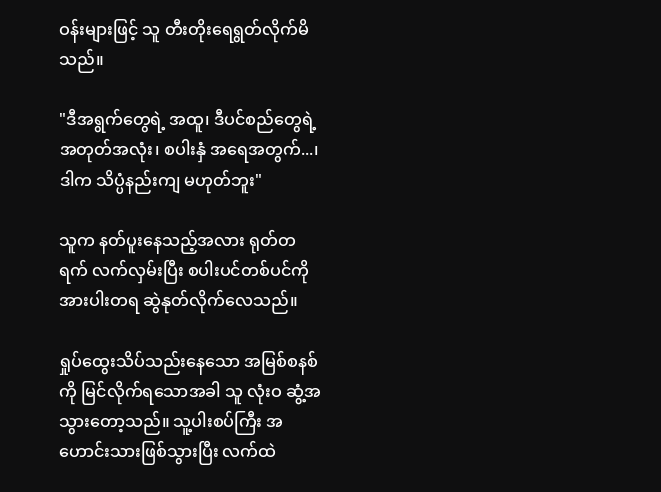ဝန်းများဖြင့် သူ တီးတိုးရေရွတ်လိုက်မိသည်။

"ဒီအရွက်တွေရဲ့ အထူ၊ ဒီပင်စည်တွေရဲ့ အတုတ်အလုံး၊ စပါးနှံ အရေအတွက်...၊ ဒါက သိပ္ပံနည်းကျ မဟုတ်ဘူး"

သူက နတ်ပူးနေသည့်အလား ရုတ်တရက် လက်လှမ်းပြီး စပါးပင်တစ်ပင်ကို အားပါးတရ ဆွဲနုတ်လိုက်လေသည်။

ရှုပ်ထွေးသိပ်သည်းနေသော အမြစ်စနစ်ကို မြင်လိုက်ရသောအခါ သူ လုံးဝ ဆွံ့အသွားတော့သည်။ သူ့ပါးစပ်ကြီး အဟောင်းသားဖြစ်သွားပြီး လက်ထဲ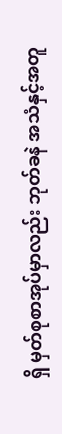ရှိ မှတ်စုစာအုပ်မှာလည်း ဘုတ်ခနဲ အသံနှင့်အတူ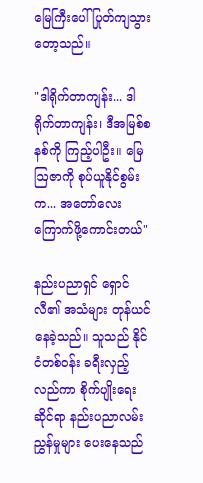မြေကြီးပေါ် ပြုတ်ကျသွားတော့သည်။

"ဒါရိုက်တာကျန်း... ဒါရိုက်တာကျန်း၊ ဒီအမြစ်စနစ်ကို ကြည့်ပါဦး။ မြေဩဇာကို စုပ်ယူနိုင်စွမ်းက... အတော်လေး ကြောက်ဖို့ကောင်းတယ်"

နည်းပညာရှင် ရှောင်လီ၏ အသံများ တုန်ယင်နေခဲ့သည်။ သူသည် နိုင်ငံတစ်ဝန်း ခရီးလှည့်လည်ကာ စိုက်ပျိုးရေးဆိုင်ရာ နည်းပညာလမ်းညွှန်မှုများ ပေးနေသည်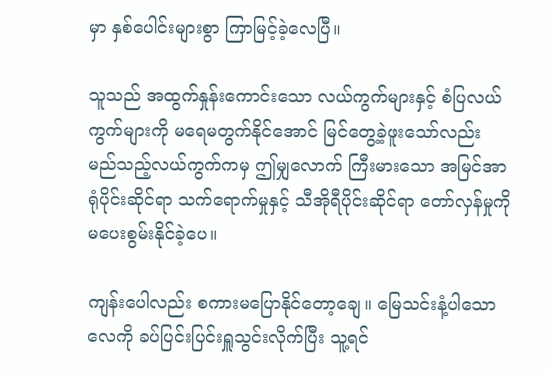မှာ နှစ်ပေါင်းများစွာ ကြာမြင့်ခဲ့လေပြီ။

သူသည် အထွက်နှုန်းကောင်းသော လယ်ကွက်များနှင့် စံပြလယ်ကွက်များကို မရေမတွက်နိုင်အောင် မြင်တွေ့ခဲ့ဖူးသော်လည်း မည်သည့်လယ်ကွက်ကမှ ဤမျှလောက် ကြီးမားသော အမြင်အာရုံပိုင်းဆိုင်ရာ သက်ရောက်မှုနှင့် သီအိုရီပိုင်းဆိုင်ရာ တော်လှန်မှုကို မပေးစွမ်းနိုင်ခဲ့ပေ။

ကျန်းပေါလည်း စကားမပြောနိုင်တော့ချေ။ မြေသင်းနံ့ပါသော လေကို ခပ်ပြင်းပြင်းရှူသွင်းလိုက်ပြီး သူ့ရင်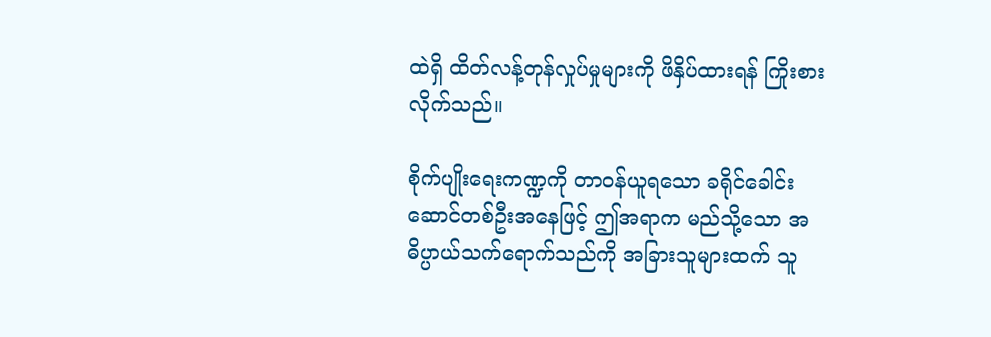ထဲရှိ ထိတ်လန့်တုန်လှုပ်မှုများကို ဖိနှိပ်ထားရန် ကြိုးစားလိုက်သည်။

စိုက်ပျိုးရေးကဏ္ဍကို တာဝန်ယူရသော ခရိုင်ခေါင်းဆောင်တစ်ဦးအနေဖြင့် ဤအရာက မည်သို့သော အဓိပ္ပာယ်သက်ရောက်သည်ကို အခြားသူများထက် သူ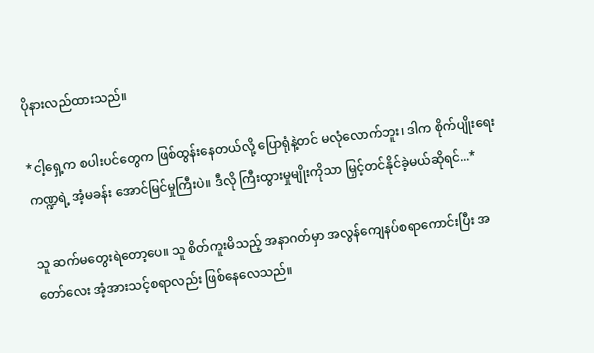ပိုနားလည်ထားသည်။

*ငါ့ရှေ့က စပါးပင်တွေက ဖြစ်ထွန်းနေတယ်လို့ ပြောရုံနဲ့တင် မလုံလောက်ဘူး၊ ဒါက စိုက်ပျိုးရေးကဏ္ဍရဲ့ အံ့မခန်း အောင်မြင်မှုကြီးပဲ။ ဒီလို ကြီးထွားမှုမျိုးကိုသာ မြှင့်တင်နိုင်ခဲ့မယ်ဆိုရင်...*

သူ ဆက်မတွေးရဲတော့ပေ။ သူ စိတ်ကူးမိသည့် အနာဂတ်မှာ အလွန်ကျေနပ်စရာကောင်းပြီး အတော်လေး အံ့အားသင့်စရာလည်း ဖြစ်နေလေသည်။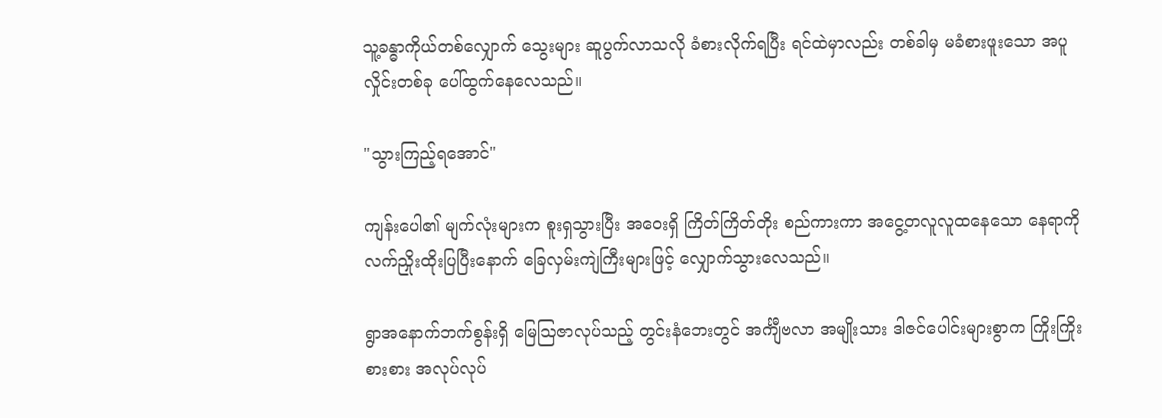သူ့ခန္ဓာကိုယ်တစ်လျှောက် သွေးများ ဆူပွက်လာသလို ခံစားလိုက်ရပြီး ရင်ထဲမှာလည်း တစ်ခါမှ မခံစားဖူးသော အပူလှိုင်းတစ်ခု ပေါ်ထွက်နေလေသည်။

"သွားကြည့်ရအောင်"

ကျန်းပေါ၏ မျက်လုံးများက စူးရှသွားပြီး အဝေးရှိ ကြိတ်ကြိတ်တိုး စည်ကားကာ အငွေ့တလူလူထနေသော နေရာကို လက်ညှိုးထိုးပြပြီးနောက် ခြေလှမ်းကျဲကြီးများဖြင့် လျှောက်သွားလေသည်။

ရွာအနောက်ဘက်စွန်းရှိ မြေဩဇာလုပ်သည့် တွင်းနံဘေးတွင် အင်္ကျီဗလာ အမျိုးသား ဒါဇင်ပေါင်းများစွာက ကြိုးကြိုးစားစား အလုပ်လုပ်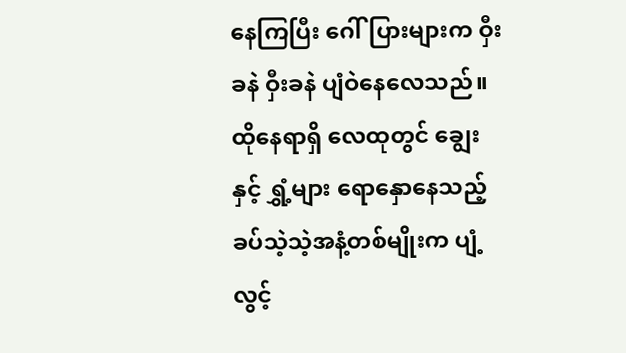နေကြပြီး ဂေါ်ပြားများက ဝှီးခနဲ ဝှီးခနဲ ပျံဝဲနေလေသည်။ ထိုနေရာရှိ လေထုတွင် ချွေးနှင့် ရွှံ့များ ရောနှောနေသည့် ခပ်သဲ့သဲ့အနံ့တစ်မျိုးက ပျံ့လွင့်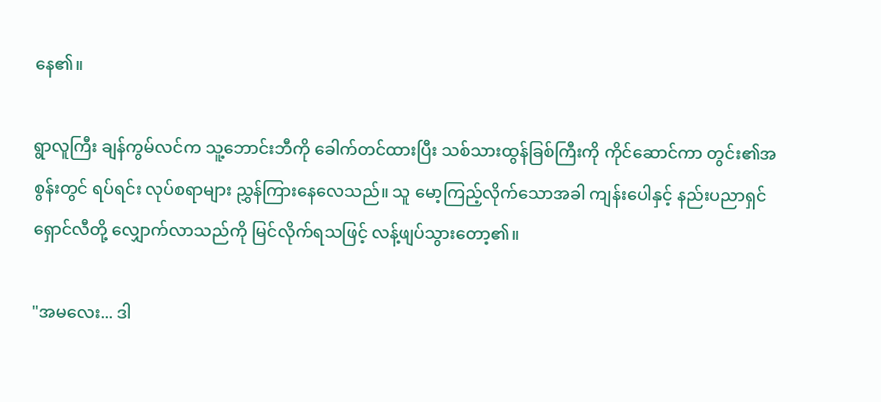နေ၏။

ရွာလူကြီး ချန်ကွမ်လင်က သူ့ဘောင်းဘီကို ခေါက်တင်ထားပြီး သစ်သားထွန်ခြစ်ကြီးကို ကိုင်ဆောင်ကာ တွင်း၏အစွန်းတွင် ရပ်ရင်း လုပ်စရာများ ညွှန်ကြားနေလေသည်။ သူ မော့ကြည့်လိုက်သောအခါ ကျန်းပေါနှင့် နည်းပညာရှင် ရှောင်လီတို့ လျှောက်လာသည်ကို မြင်လိုက်ရသဖြင့် လန့်ဖျပ်သွားတော့၏။

"အမလေး... ဒါ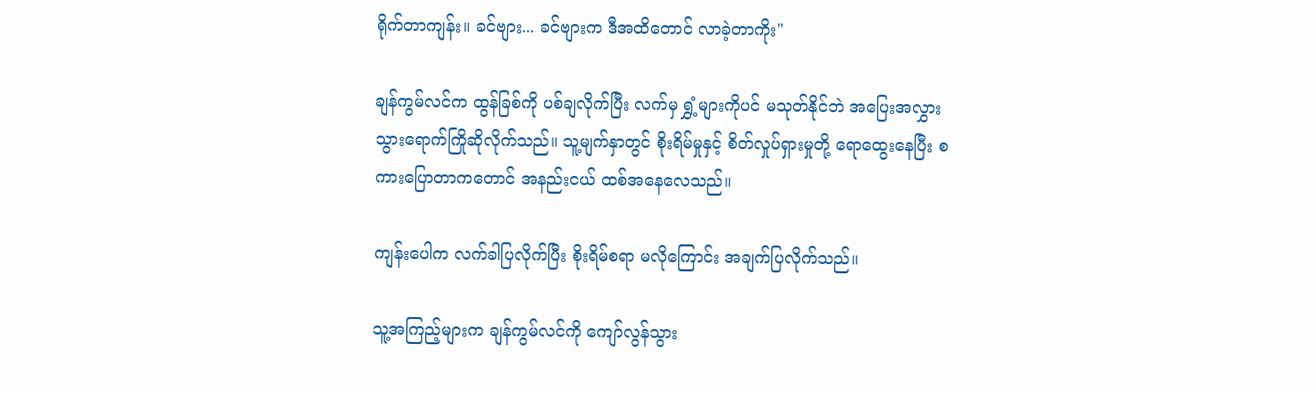ရိုက်တာကျန်း။ ခင်ဗျား... ခင်ဗျားက ဒီအထိတောင် လာခဲ့တာကိုး"

ချန်ကွမ်လင်က ထွန်ခြစ်ကို ပစ်ချလိုက်ပြီး လက်မှ ရွှံ့များကိုပင် မသုတ်နိုင်ဘဲ အပြေးအလွှား သွားရောက်ကြိုဆိုလိုက်သည်။ သူ့မျက်နှာတွင် စိုးရိမ်မှုနှင့် စိတ်လှုပ်ရှားမှုတို့ ရောထွေးနေပြီး စကားပြောတာကတောင် အနည်းငယ် ထစ်အနေလေသည်။

ကျန်းပေါက လက်ခါပြလိုက်ပြီး စိုးရိမ်စရာ မလိုကြောင်း အချက်ပြလိုက်သည်။

သူ့အကြည့်များက ချန်ကွမ်လင်ကို ကျော်လွန်သွား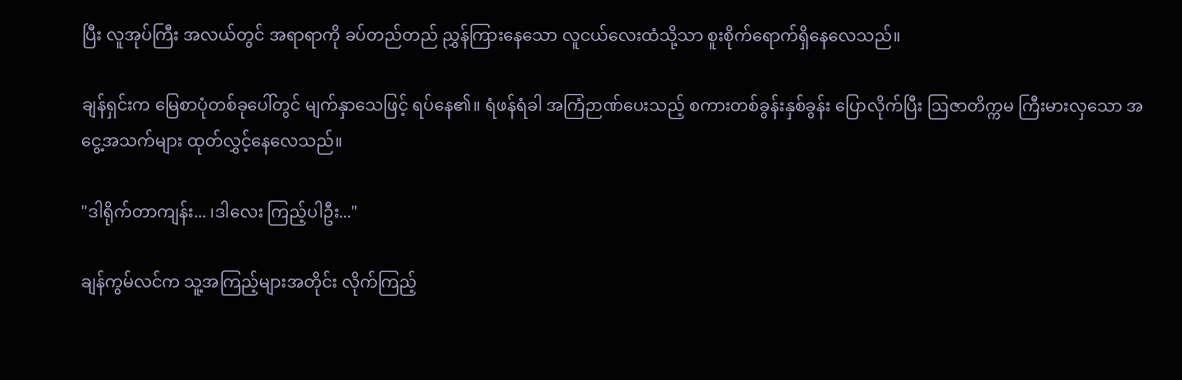ပြီး လူအုပ်ကြီး အလယ်တွင် အရာရာကို ခပ်တည်တည် ညွှန်ကြားနေသော လူငယ်လေးထံသို့သာ စူးစိုက်ရောက်ရှိနေလေသည်။

ချန်ရှင်းက မြေစာပုံတစ်ခုပေါ်တွင် မျက်နှာသေဖြင့် ရပ်နေ၏။ ရံဖန်ရံခါ အကြံဉာဏ်ပေးသည့် စကားတစ်ခွန်းနှစ်ခွန်း ပြောလိုက်ပြီး ဩဇာတိက္ကမ ကြီးမားလှသော အငွေ့အသက်များ ထုတ်လွှင့်နေလေသည်။

"ဒါရိုက်တာကျန်း... ၊ဒါလေး ကြည့်ပါဦး..."

ချန်ကွမ်လင်က သူ့အကြည့်များအတိုင်း လိုက်ကြည့်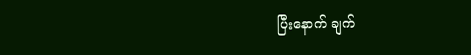ပြီးနောက် ချက်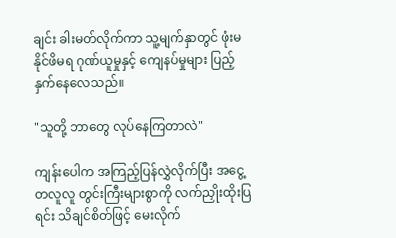ချင်း ခါးမတ်လိုက်ကာ သူ့မျက်နှာတွင် ဖုံးမနိုင်ဖိမရ ဂုဏ်ယူမှုနှင့် ကျေနပ်မှုများ ပြည့်နှက်နေလေသည်။

"သူတို့ ဘာတွေ လုပ်နေကြတာလဲ"

ကျန်းပေါက အကြည့်ပြန်လွှဲလိုက်ပြီး အငွေ့တလူလူ တွင်းကြီးများစွာကို လက်ညှိုးထိုးပြရင်း သိချင်စိတ်ဖြင့် မေးလိုက်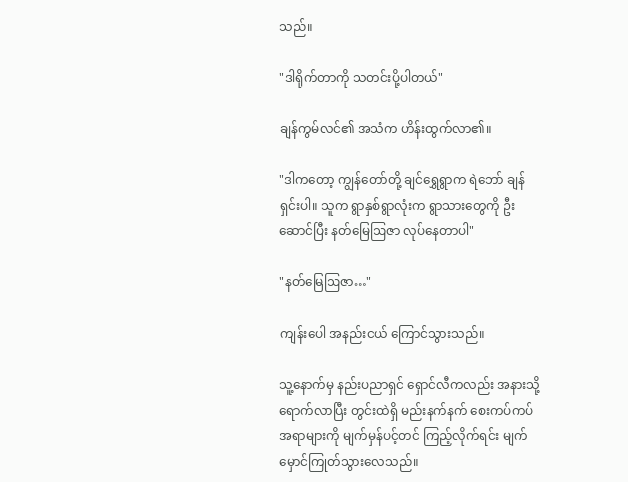သည်။

"ဒါရိုက်တာကို သတင်းပို့ပါတယ်"

ချန်ကွမ်လင်၏ အသံက ဟိန်းထွက်လာ၏။

"ဒါကတော့ ကျွန်တော်တို့ ချင်ရွှေရွာက ရဲဘော် ချန်ရှင်းပါ။ သူက ရွာနှစ်ရွာလုံးက ရွာသားတွေကို ဦးဆောင်ပြီး နတ်မြေဩဇာ လုပ်နေတာပါ"

"နတ်မြေဩဇာ…"

ကျန်းပေါ အနည်းငယ် ကြောင်သွားသည်။

သူ့နောက်မှ နည်းပညာရှင် ရှောင်လီကလည်း အနားသို့ ရောက်လာပြီး တွင်းထဲရှိ မည်းနက်နက် စေးကပ်ကပ်အရာများကို မျက်မှန်ပင့်တင် ကြည့်လိုက်ရင်း မျက်မှောင်ကြုတ်သွားလေသည်။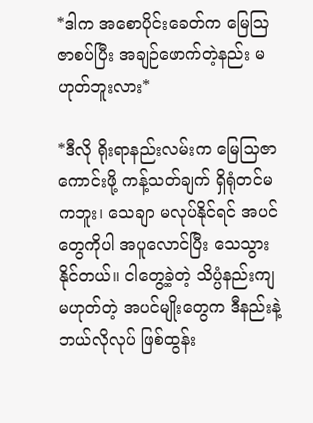*ဒါက အစောပိုင်းခေတ်က မြေဩဇာစပ်ပြီး အချဉ်ဖောက်တဲ့နည်း မဟုတ်ဘူးလား*

*ဒီလို ရိုးရာနည်းလမ်းက မြေသြဇာကောင်းဖို့ ကန့်သတ်ချက် ရှိရုံတင်မကဘူး၊ သေချာ မလုပ်နိုင်ရင် အပင်တွေကိုပါ အပူလောင်ပြီး သေသွားနိုင်တယ်။ ငါတွေ့ခဲ့တဲ့ သိပ္ပံနည်းကျ မဟုတ်တဲ့ အပင်မျိုးတွေက ဒီနည်းနဲ့ ဘယ်လိုလုပ် ဖြစ်ထွန်း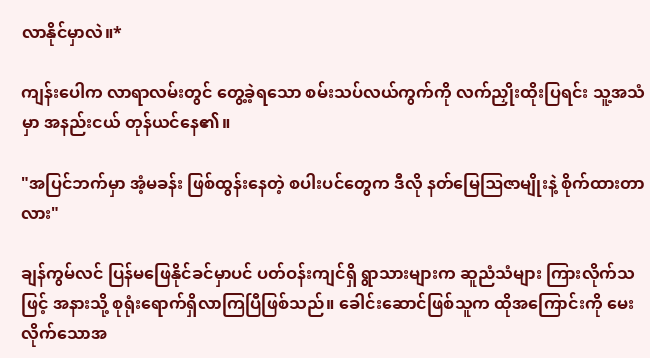လာနိုင်မှာလဲ။*

ကျန်းပေါက လာရာလမ်းတွင် တွေ့ခဲ့ရသော စမ်းသပ်လယ်ကွက်ကို လက်ညှိုးထိုးပြရင်း သူ့အသံမှာ အနည်းငယ် တုန်ယင်နေ၏။

"အပြင်ဘက်မှာ အံ့မခန်း ဖြစ်ထွန်းနေတဲ့ စပါးပင်တွေက ဒီလို နတ်မြေဩဇာမျိုးနဲ့ စိုက်ထားတာလား"

ချန်ကွမ်လင် ပြန်မဖြေနိုင်ခင်မှာပင် ပတ်ဝန်းကျင်ရှိ ရွာသားများက ဆူညံသံများ ကြားလိုက်သဖြင့် အနားသို့ စုရုံးရောက်ရှိလာကြပြီဖြစ်သည်။ ခေါင်းဆောင်ဖြစ်သူက ထိုအကြောင်းကို မေးလိုက်သောအ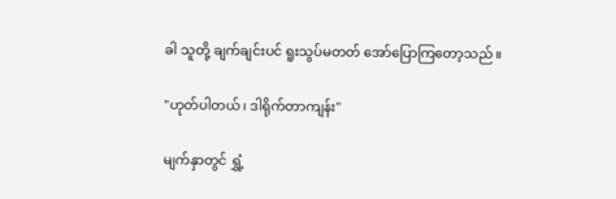ခါ သူတို့ ချက်ချင်းပင် ရူးသွပ်မတတ် အော်ပြောကြတော့သည်။

"ဟုတ်ပါတယ်၊ ဒါရိုက်တာကျန်း"

မျက်နှာတွင် ရွှံ့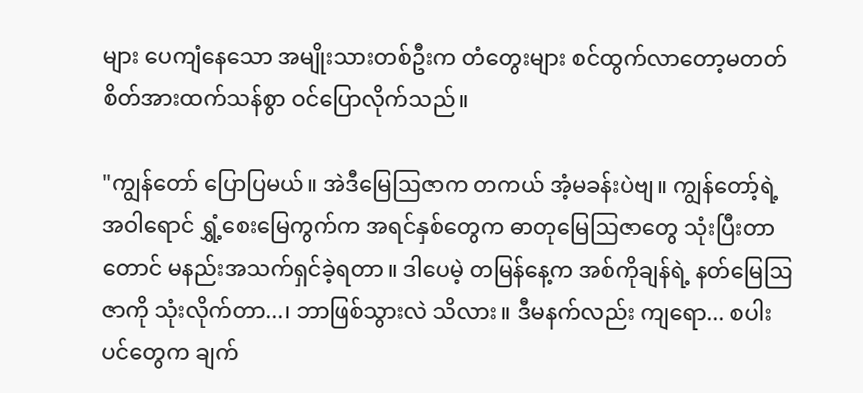များ ပေကျံနေသော အမျိုးသားတစ်ဦးက တံတွေးများ စင်ထွက်လာတော့မတတ် စိတ်အားထက်သန်စွာ ဝင်ပြောလိုက်သည်။

"ကျွန်တော် ပြောပြမယ်။ အဲဒီမြေဩဇာက တကယ် အံ့မခန်းပဲဗျ။ ကျွန်တော့်ရဲ့ အဝါရောင် ရွှံ့စေးမြေကွက်က အရင်နှစ်တွေက ဓာတုမြေဩဇာတွေ သုံးပြီးတာတောင် မနည်းအသက်ရှင်ခဲ့ရတာ။ ဒါပေမဲ့ တမြန်နေ့က အစ်ကိုချန်ရဲ့ နတ်မြေဩဇာကို သုံးလိုက်တာ...၊ ဘာဖြစ်သွားလဲ သိလား။ ဒီမနက်လည်း ကျရော... စပါးပင်တွေက ချက်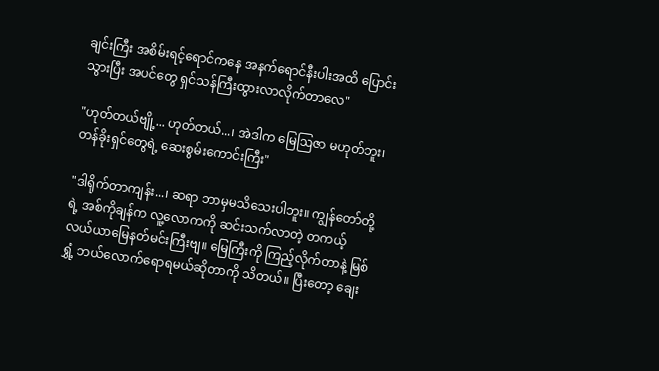ချင်းကြီး အစိမ်းရင့်ရောင်ကနေ အနက်ရောင်နီးပါးအထိ ပြောင်းသွားပြီး အပင်တွေ ရှင်သန်ကြီးထွားလာလိုက်တာလေ"

"ဟုတ်တယ်ဗျို့... ဟုတ်တယ်...၊ အဲဒါက မြေဩဇာ မဟုတ်ဘူး၊ တန်ခိုးရှင်တွေရဲ့ ဆေးစွမ်းကောင်းကြီး"

"ဒါရိုက်တာကျန်း...၊ ဆရာ ဘာမှမသိသေးပါဘူး။ ကျွန်တော်တို့ရဲ့ အစ်ကိုချန်က လူ့လောကကို ဆင်းသက်လာတဲ့ တကယ့် လယ်ယာမြေနတ်မင်းကြီးဗျ။ မြေကြီးကို ကြည့်လိုက်တာနဲ့ မြစ်ရွှံ့ ဘယ်လောက်ရောရမယ်ဆိုတာကို သိတယ်။ ပြီးတော့ ချေး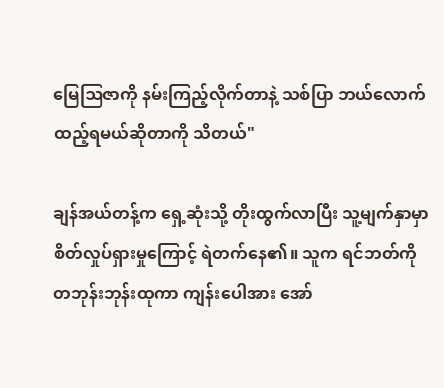မြေဩဇာကို နမ်းကြည့်လိုက်တာနဲ့ သစ်ပြာ ဘယ်လောက်ထည့်ရမယ်ဆိုတာကို သိတယ်"

ချန်အယ်တန့်က ရှေ့ဆုံးသို့ တိုးထွက်လာပြီး သူ့မျက်နှာမှာ စိတ်လှုပ်ရှားမှုကြောင့် ရဲတက်နေ၏။ သူက ရင်ဘတ်ကို တဘုန်းဘုန်းထုကာ ကျန်းပေါအား အော်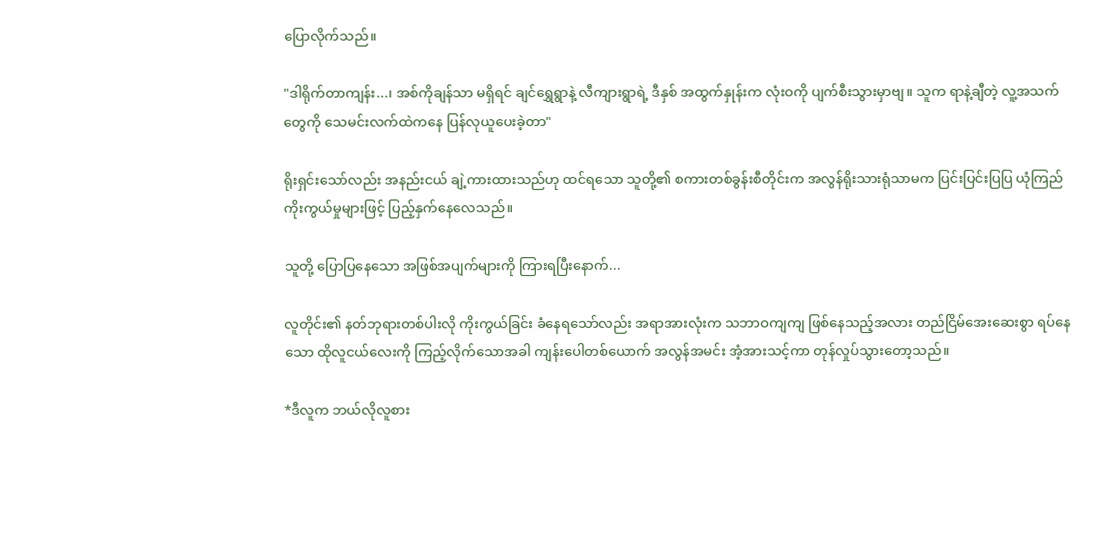ပြောလိုက်သည်။

"ဒါရိုက်တာကျန်း...၊ အစ်ကိုချန်သာ မရှိရင် ချင်ရွှေရွာနဲ့ လီကျားရွာရဲ့ ဒီနှစ် အထွက်နှုန်းက လုံးဝကို ပျက်စီးသွားမှာဗျ။ သူက ရာနဲ့ချီတဲ့ လူ့အသက်တွေကို သေမင်းလက်ထဲကနေ ပြန်လုယူပေးခဲ့တာ"

ရိုးရှင်းသော်လည်း အနည်းငယ် ချဲ့ကားထားသည်ဟု ထင်ရသော သူတို့၏ စကားတစ်ခွန်းစီတိုင်းက အလွန်ရိုးသားရုံသာမက ပြင်းပြင်းပြပြ ယုံကြည်ကိုးကွယ်မှုများဖြင့် ပြည့်နှက်နေလေသည်။

သူတို့ ပြောပြနေသော အဖြစ်အပျက်များကို ကြားရပြီးနောက်...

လူတိုင်း၏ နတ်ဘုရားတစ်ပါးလို ကိုးကွယ်ခြင်း ခံနေရသော်လည်း အရာအားလုံးက သဘာဝကျကျ ဖြစ်နေသည့်အလား တည်ငြိမ်အေးဆေးစွာ ရပ်နေသော ထိုလူငယ်လေးကို ကြည့်လိုက်သောအခါ ကျန်းပေါတစ်ယောက် အလွန်အမင်း အံ့အားသင့်ကာ တုန်လှုပ်သွားတော့သည်။

*ဒီလူက ဘယ်လိုလူစား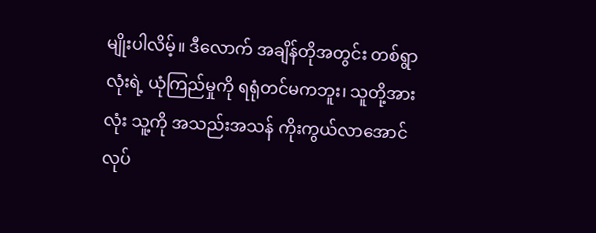မျိုးပါလိမ့်။ ဒီလောက် အချိန်တိုအတွင်း တစ်ရွာလုံးရဲ့ ယုံကြည်မှုကို ရရုံတင်မကဘူး၊ သူတို့အားလုံး သူ့ကို အသည်းအသန် ကိုးကွယ်လာအောင် လုပ်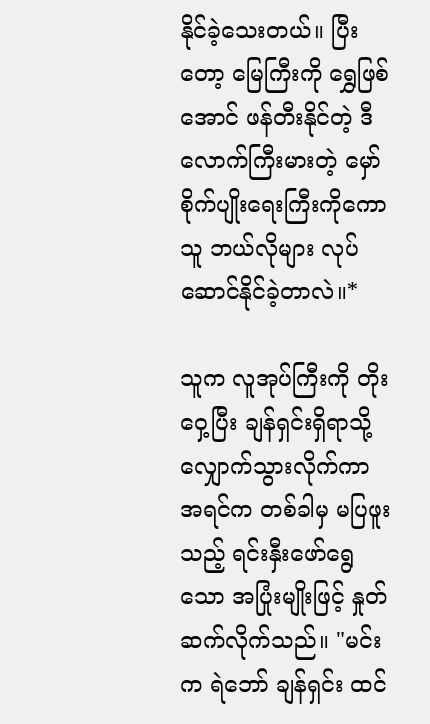နိုင်ခဲ့သေးတယ်။ ပြီးတော့ မြေကြီးကို ရွှေဖြစ်အောင် ဖန်တီးနိုင်တဲ့ ဒီလောက်ကြီးမားတဲ့ မှော်စိုက်ပျိုးရေးကြီးကိုကော သူ ဘယ်လိုများ လုပ်ဆောင်နိုင်ခဲ့တာလဲ။*

သူက လူအုပ်ကြီးကို တိုးဝှေ့ပြီး ချန်ရှင်းရှိရာသို့ လျှောက်သွားလိုက်ကာ အရင်က တစ်ခါမှ မပြဖူးသည့် ရင်းနှီးဖော်ရွေသော အပြုံးမျိုးဖြင့် နှုတ်ဆက်လိုက်သည်။ "မင်းက ရဲဘော် ချန်ရှင်း ထင်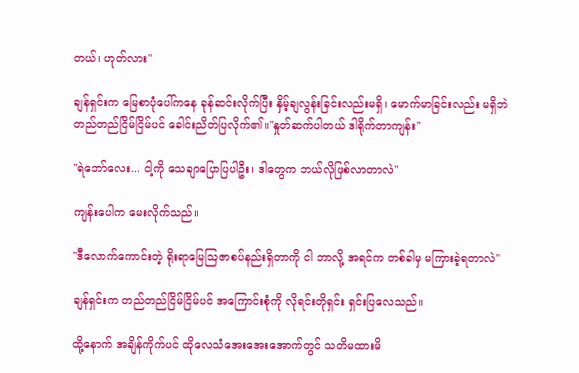တယ်၊ ဟုတ်လား"

ချန်ရှင်းက မြေစာပုံပေါ်ကနေ ခုန်ဆင်းလိုက်ပြီး နှိမ့်ချလွန်းခြင်းလည်းမရှိ၊ မောက်မာခြင်းလည်း မရှိဘဲ တည်တည်ငြိမ်ငြိမ်ပင် ခေါင်းညိတ်ပြလိုက်၏။"နှုတ်ဆက်ပါတယ် ဒါရိုက်တာကျန်း"

"ရဲဘော်လေး... ငါ့ကို သေချာပြောပြပါဦး၊ ဒါတွေက ဘယ်လိုဖြစ်လာတာလဲ"

ကျန်းပေါက မေးလိုက်သည်။

"ဒီလောက်ကောင်းတဲ့ ရိုးရာမြေဩဇာစပ်နည်းရှိတာကို ငါ ဘာလို့ အရင်က တစ်ခါမှ မကြားခဲ့ရတာလဲ"

ချန်ရှင်းက တည်တည်ငြိမ်ငြိမ်ပင် အကြောင်းစုံကို လိုရင်းတိုရှင်း ရှင်းပြလေသည်။

ထို့နောက် အချိန်ကိုက်ပင် ထိုလေသံအေးအေးအောက်တွင် သတိမထားမိ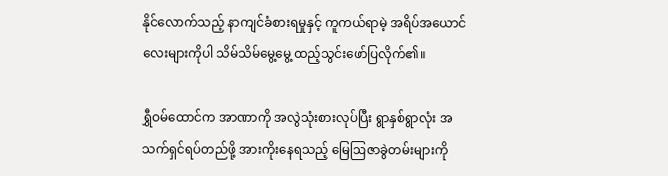နိုင်လောက်သည့် နာကျင်ခံစားရမှုနှင့် ကူကယ်ရာမဲ့ အရိပ်အယောင်လေးများကိုပါ သိမ်သိမ်မွေ့မွေ့ ထည့်သွင်းဖော်ပြလိုက်၏။

ရွှီဝမ်ထောင်က အာဏာကို အလွဲသုံးစားလုပ်ပြီး ရွာနှစ်ရွာလုံး အသက်ရှင်ရပ်တည်ဖို့ အားကိုးနေရသည့် မြေဩဇာခွဲတမ်းများကို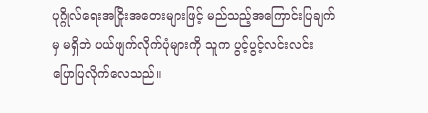ပုဂ္ဂိုလ်ရေးအငြိုးအတေးများဖြင့် မည်သည့်အကြောင်းပြချက်မှ မရှိဘဲ ပယ်ဖျက်လိုက်ပုံများကို သူက ပွင့်ပွင့်လင်းလင်း ပြောပြလိုက်လေသည်။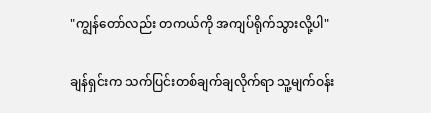"ကျွန်တော်လည်း တကယ်ကို အကျပ်ရိုက်သွားလို့ပါ"

ချန်ရှင်းက သက်ပြင်းတစ်ချက်ချလိုက်ရာ သူ့မျက်ဝန်း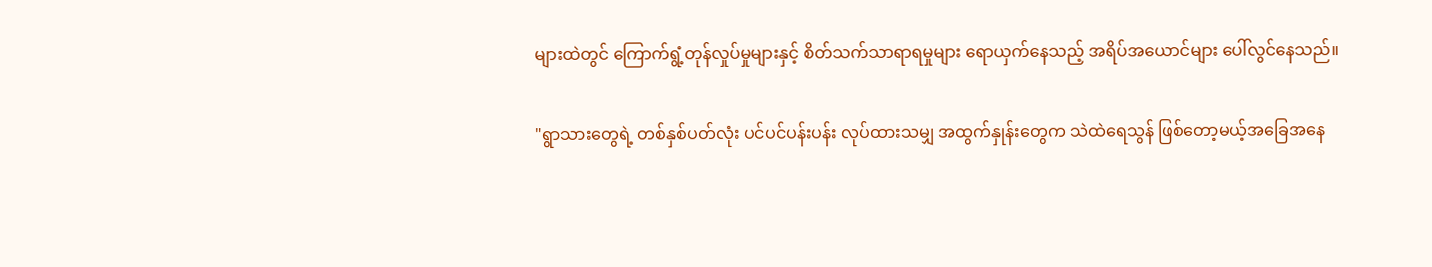များထဲတွင် ကြောက်ရွံ့တုန်လှုပ်မှုများနှင့် စိတ်သက်သာရာရမှုများ ရောယှက်နေသည့် အရိပ်အယောင်များ ပေါ်လွင်နေသည်။

"ရွာသားတွေရဲ့ တစ်နှစ်ပတ်လုံး ပင်ပင်ပန်းပန်း လုပ်ထားသမျှ အထွက်နှုန်းတွေက သဲထဲရေသွန် ဖြစ်တော့မယ့်အခြေအနေ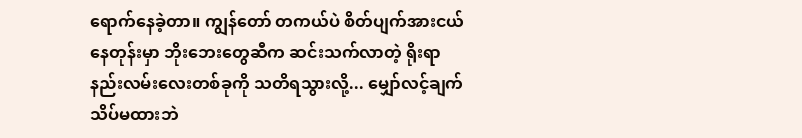ရောက်နေခဲ့တာ။ ကျွန်တော် တကယ်ပဲ စိတ်ပျက်အားငယ်နေတုန်းမှာ ဘိုးဘေးတွေဆီက ဆင်းသက်လာတဲ့ ရိုးရာနည်းလမ်းလေးတစ်ခုကို သတိရသွားလို့... မျှော်လင့်ချက် သိပ်မထားဘဲ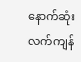နောက်ဆုံးလက်ကျန်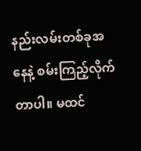နည်းလမ်းတစ်ခုအနေနဲ့ စမ်းကြည့်လိုက်တာပါ။ မထင်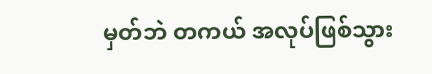မှတ်ဘဲ တကယ် အလုပ်ဖြစ်သွား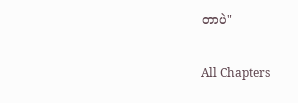တာပဲ"

All Chapters